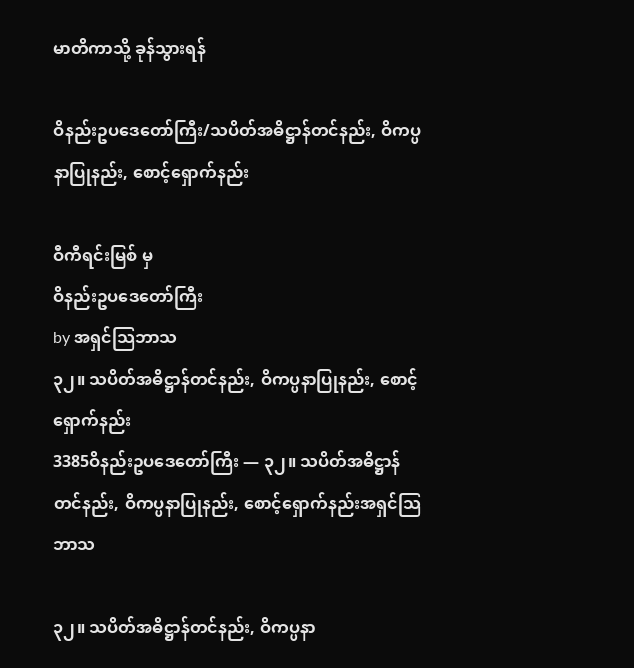မာတိကာသို့ ခုန်သွားရန်

ဝိနည်းဥပဒေတော်ကြီး/သပိတ်အဓိဋ္ဌာန်တင်နည်း, ဝိကပ္ပနာပြုနည်း, စောင့်ရှောက်နည်း

ဝီကီရင်းမြစ် မှ
ဝိနည်းဥပဒေတော်ကြီး
by အရှင်သြဘာသ
၃၂။ သပိတ်အဓိဋ္ဌာန်တင်နည်း, ဝိကပ္ပနာပြုနည်း, စောင့်ရှောက်နည်း
3385ဝိနည်းဥပဒေတော်ကြီး — ၃၂။ သပိတ်အဓိဋ္ဌာန်တင်နည်း, ဝိကပ္ပနာပြုနည်း, စောင့်ရှောက်နည်းအရှင်သြဘာသ

၃၂။ သပိတ်အဓိဋ္ဌာန်တင်နည်း, ဝိကပ္ပနာ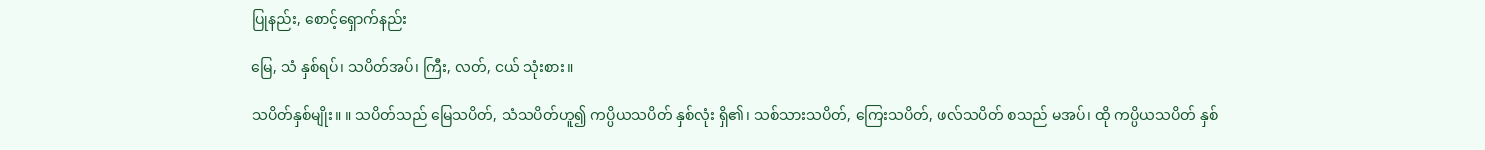ပြုနည်း, စောင့်ရှောက်နည်း

မြေ, သံ နှစ်ရပ်၊ သပိတ်အပ်၊ ကြီး, လတ်, ငယ် သုံးစား။

သပိတ်နှစ်မျိုး။ ။ သပိတ်သည် မြေသပိတ်, သံသပိတ်ဟူ၍ ကပ္ပိယသပိတ် နှစ်လုံး ရှိ၏၊ သစ်သားသပိတ်, ကြေးသပိတ်, ဖလ်သပိတ် စသည် မအပ်၊ ထို ကပ္ပိယသပိတ် နှစ်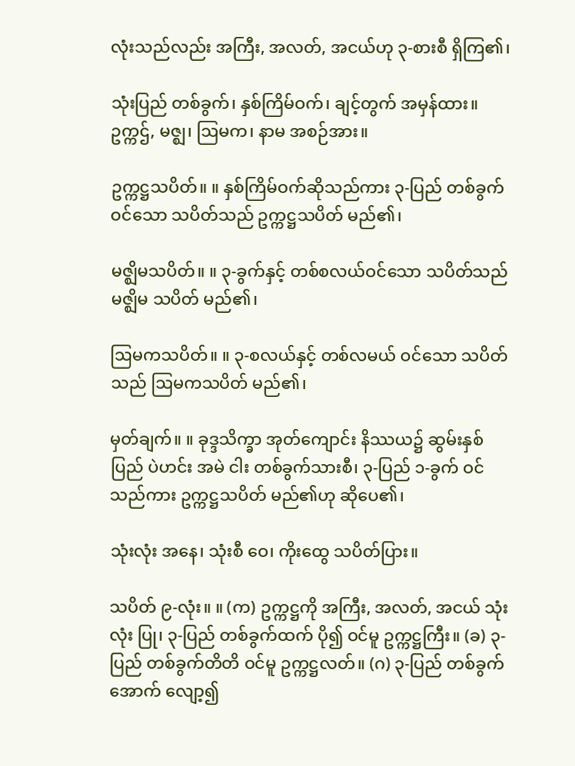လုံးသည်လည်း အကြီး, အလတ်, အငယ်ဟု ၃-စားစီ ရှိကြ၏၊

သုံးပြည် တစ်ခွက်၊ နှစ်ကြိမ်ဝက်၊ ချင့်တွက် အမှန်ထား။
ဥက္ကဌ်, မဇ္ဈ၊ ဩမက၊ နာမ အစဉ်အား။

ဥက္ကဋ္ဌသပိတ်။ ။ နှစ်ကြိမ်ဝက်ဆိုသည်ကား ၃-ပြည် တစ်ခွက်ဝင်သော သပိတ်သည် ဥက္ကဋ္ဌသပိတ် မည်၏၊

မဇ္ဈိမသပိတ်။ ။ ၃-ခွက်နှင့် တစ်စလယ်ဝင်သော သပိတ်သည် မဇ္ဈိမ သပိတ် မည်၏၊

ဩမကသပိတ်။ ။ ၃-စလယ်နှင့် တစ်လမယ် ဝင်သော သပိတ်သည် ဩမကသပိတ် မည်၏၊

မှတ်ချက်။ ။ ခုဒ္ဒသိက္ခာ အုတ်ကျောင်း နိဿယ၌ ဆွမ်းနှစ်ပြည် ပဲဟင်း အမဲ ငါး တစ်ခွက်သားစီ၊ ၃-ပြည် ၁-ခွက် ဝင်သည်ကား ဥက္ကဋ္ဌသပိတ် မည်၏ဟု ဆိုပေ၏၊

သုံးလုံး အနေ၊ သုံးစီ ဝေ၊ ကိုးထွေ သပိတ်ပြား။

သပိတ် ၉-လုံး။ ။ (က) ဥက္ကဋ္ဌကို အကြီး, အလတ်, အငယ် သုံးလုံး ပြု၊ ၃-ပြည် တစ်ခွက်ထက် ပို၍ ဝင်မူ ဥက္ကဋ္ဌကြီး။ (ခ) ၃-ပြည် တစ်ခွက်တိတိ ဝင်မူ ဥက္ကဋ္ဌလတ်။ (ဂ) ၃-ပြည် တစ်ခွက်အောက် လျော့၍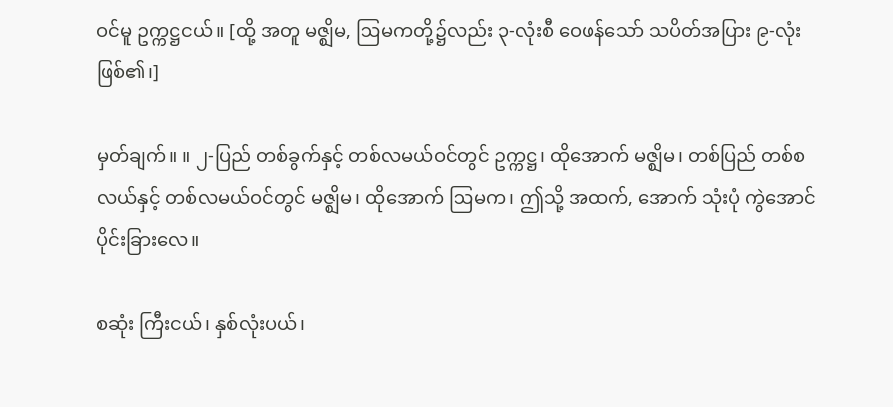ဝင်မူ ဥက္ကဋ္ဌငယ်။ [ထို့ အတူ မဇ္ဈိမ, ဩမကတို့၌လည်း ၃-လုံးစီ ဝေဖန်သော် သပိတ်အပြား ၉-လုံး ဖြစ်၏၊]

မှတ်ချက်။ ။ ၂-ပြည် တစ်ခွက်နှင့် တစ်လမယ်ဝင်တွင် ဥက္ကဋ္ဌ၊ ထိုအောက် မဇ္ဈိမ၊ တစ်ပြည် တစ်စလယ်နှင့် တစ်လမယ်ဝင်တွင် မဇ္ဈိမ၊ ထိုအောက် ဩမက၊ ဤသို့ အထက်, အောက် သုံးပုံ ကွဲအောင် ပိုင်းခြားလေ။

စဆုံး ကြီးငယ်၊ နှစ်လုံးပယ်၊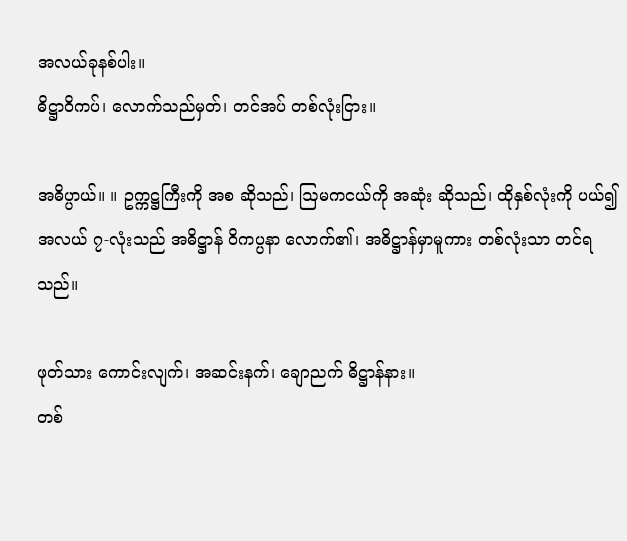အလယ်ခုနစ်ပါး။
ဓိဋ္ဌာဝိကပ်၊ လောက်သည်မှတ်၊ တင်အပ် တစ်လုံးငြား။

အဓိပ္ပာယ်။ ။ ဥက္ကဋ္ဌကြီးကို အစ ဆိုသည်၊ ဩမကငယ်ကို အဆုံး ဆိုသည်၊ ထိုနှစ်လုံးကို ပယ်၍ အလယ် ၇-လုံးသည် အဓိဋ္ဌာန် ဝိကပ္ပနာ လောက်၏၊ အဓိဋ္ဌာန်မှာမူကား တစ်လုံးသာ တင်ရသည်။

ဖုတ်သား ကောင်းလျက်၊ အဆင်းနက်၊ ချောညက် ဓိဋ္ဌာန်နား။
တစ်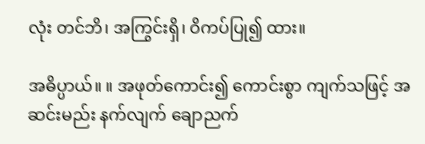လုံး တင်ဘိ၊ အကြွင်းရှိ၊ ဝိကပ်ပြု၍ ထား။

အဓိပ္ပာယ်။ ။ အဖုတ်ကောင်း၍ ကောင်းစွာ ကျက်သဖြင့် အဆင်းမည်း နက်လျက် ချောညက်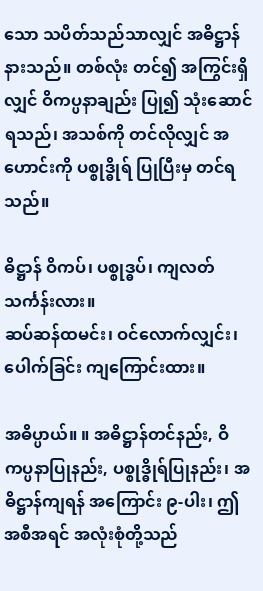သော သပိတ်သည်သာလျှင် အဓိဋ္ဌာန်နားသည်။ တစ်လုံး တင်၍ အကြွင်းရှိလျှင် ဝိကပ္ပနာချည်း ပြု၍ သုံးဆောင်ရသည်၊ အသစ်ကို တင်လိုလျှင် အဟောင်းကို ပစ္စုဒ္ဓိုရ် ပြုပြီးမှ တင်ရသည်။

ဓိဋ္ဌာန် ဝိကပ်၊ ပစ္စုဒ္ဓပ်၊ ကျလတ် သင်္ကန်းလား။
ဆပ်ဆန်ထမင်း၊ ဝင်လောက်လျှင်း၊ ပေါက်ခြင်း ကျကြောင်းထား။

အဓိပ္ပာယ်။ ။ အဓိဋ္ဌာန်တင်နည်း, ဝိကပ္ပနာပြုနည်း, ပစ္စုဒ္ဓိုရ်ပြုနည်း၊ အဓိဋ္ဌာန်ကျရန် အကြောင်း ၉-ပါး၊ ဤအစီအရင် အလုံးစုံတို့သည်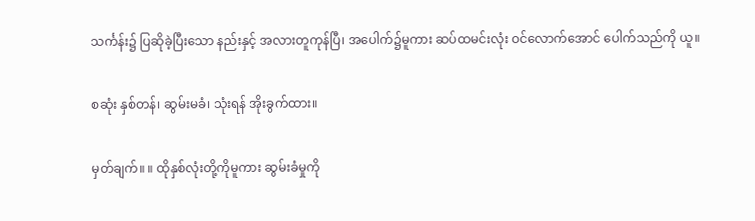သင်္ကန်း၌ ပြဆိုခဲ့ပြီးသော နည်းနှင့် အလားတူကုန်ပြီ၊ အပေါက်၌မူကား ဆပ်ထမင်းလုံး ဝင်လောက်အောင် ပေါက်သည်ကို ယူ။

စဆုံး နှစ်တန်၊ ဆွမ်းမခံ၊ သုံးရန် အိုးခွက်ထား။

မှတ်ချက်။ ။ ထိုနှစ်လုံးတို့ကိုမူကား ဆွမ်းခံမှုကို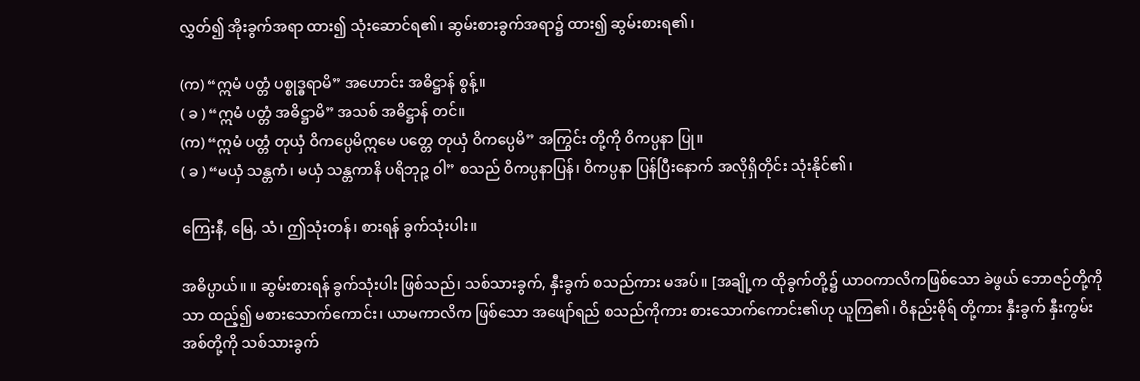လွှတ်၍ အိုးခွက်အရာ ထား၍ သုံးဆောင်ရ၏၊ ဆွမ်းစားခွက်အရာ၌ ထား၍ ဆွမ်းစားရ၏၊

(က) “ဣမံ ပတ္တံ ပစ္စုဒ္ဓရာမိ” အဟောင်း အဓိဋ္ဌာန် စွန့်။
( ခ ) “ဣမံ ပတ္တံ အဓိဋ္ဌာမိ” အသစ် အဓိဋ္ဌာန် တင်။
(က) “ဣမံ ပတ္တံ တုယှံ ဝိကပ္ပေမိဣမေ ပတ္တေ တုယှံ ဝိကပ္ပေမိ” အကြွင်း တို့ကို ဝိကပ္ပနာ ပြု။
( ခ ) “မယှံ သန္တကံ၊ မယှံ သန္တကာနိ ပရိဘုဉ္ဇ ဝါ” စသည် ဝိကပ္ပနာပြန်၊ ဝိကပ္ပနာ ပြန်ပြီးနောက် အလိုရှိတိုင်း သုံးနိုင်၏၊

ကြေးနီ, မြေ, သံ၊ ဤသုံးတန်၊ စားရန် ခွက်သုံးပါး။

အဓိပ္ပာယ်။ ။ ဆွမ်းစားရန် ခွက်သုံးပါး ဖြစ်သည်၊ သစ်သားခွက်, နှီးခွက် စသည်ကား မအပ်။ [အချို့က ထိုခွက်တို့၌ ယာဝကာလိကဖြစ်သော ခဲဖွယ် ဘောဇဉ်တို့ကိုသာ ထည့်၍ မစားသောက်ကောင်း၊ ယာမကာလိက ဖြစ်သော အဖျော်ရည် စသည်ကိုကား စားသောက်ကောင်း၏ဟု ယူကြ၏၊ ဝိနည်းဓိုရ် တို့ကား နှီးခွက် နှီးကွမ်းအစ်တို့ကို သစ်သားခွက်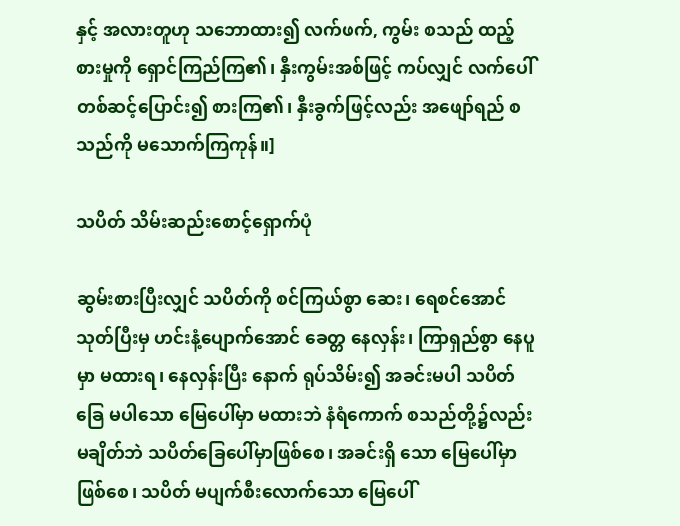နှင့် အလားတူဟု သဘောထား၍ လက်ဖက်, ကွမ်း စသည် ထည့်စားမှုကို ရှောင်ကြည်ကြ၏၊ နှီးကွမ်းအစ်ဖြင့် ကပ်လျှင် လက်ပေါ် တစ်ဆင့်ပြောင်း၍ စားကြ၏၊ နှီးခွက်ဖြင့်လည်း အဖျော်ရည် စသည်ကို မသောက်ကြကုန်။]

သပိတ် သိမ်းဆည်းစောင့်ရှောက်ပုံ

ဆွမ်းစားပြီးလျှင် သပိတ်ကို စင်ကြယ်စွာ ဆေး၊ ရေစင်အောင် သုတ်ပြီးမှ ဟင်းနံ့ပျောက်အောင် ခေတ္တ နေလှန်း၊ ကြာရှည်စွာ နေပူမှာ မထားရ၊ နေလှန်းပြီး နောက် ရုပ်သိမ်း၍ အခင်းမပါ သပိတ်ခြေ မပါသော မြေပေါ်မှာ မထားဘဲ နံရံကောက် စသည်တို့၌လည်း မချိတ်ဘဲ သပိတ်ခြေပေါ်မှာဖြစ်စေ၊ အခင်းရှိ သော မြေပေါ်မှာဖြစ်စေ၊ သပိတ် မပျက်စီးလောက်သော မြေပေါ်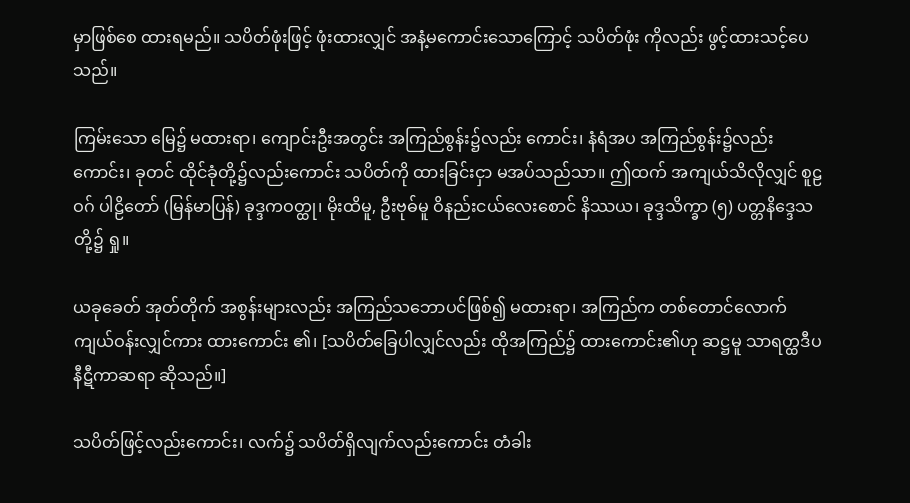မှာဖြစ်စေ ထားရမည်။ သပိတ်ဖုံးဖြင့် ဖုံးထားလျှင် အနံ့မကောင်းသောကြောင့် သပိတ်ဖုံး ကိုလည်း ဖွင့်ထားသင့်ပေသည်။

ကြမ်းသော မြေ၌ မထားရာ၊ ကျောင်းဦးအတွင်း အကြည်စွန်း၌လည်း ကောင်း၊ နံရံအပ အကြည်စွန်း၌လည်းကောင်း၊ ခုတင် ထိုင်ခုံတို့၌လည်းကောင်း သပိတ်ကို ထားခြင်းငှာ မအပ်သည်သာ။ ဤထက် အကျယ်သိလိုလျှင် စူဠဝဂ် ပါဠိတော် (မြန်မာပြန်) ခုဒ္ဒကဝတ္ထု၊ မိုးထိမူ, ဦးဗုဓ်မူ ဝိနည်းငယ်လေးစောင် နိဿယ၊ ခုဒ္ဒသိက္ခာ (၅) ပတ္တနိဒ္ဒေသတို့၌ ရှု။

ယခုခေတ် အုတ်တိုက် အစွန်းများလည်း အကြည်သဘောပင်ဖြစ်၍ မထားရာ၊ အကြည်က တစ်တောင်လောက် ကျယ်ဝန်းလျှင်ကား ထားကောင်း ၏၊ [သပိတ်ခြေပါလျှင်လည်း ထိုအကြည်၌ ထားကောင်း၏ဟု ဆဋ္ဌမူ သာရတ္ထဒီပနီဋီကာဆရာ ဆိုသည်။]

သပိတ်ဖြင့်လည်းကောင်း၊ လက်၌ သပိတ်ရှိလျက်လည်းကောင်း တံခါး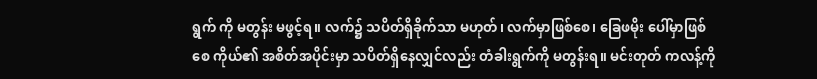ရွက် ကို မတွန်း မဖွင့်ရ။ လက်၌ သပိတ်ရှိခိုက်သာ မဟုတ်၊ လက်မှာဖြစ်စေ၊ ခြေဖမိုး ပေါ်မှာဖြစ်စေ ကိုယ်၏ အစိတ်အပိုင်းမှာ သပိတ်ရှိနေလျှင်လည်း တံခါးရွက်ကို မတွန်းရ။ မင်းတုတ် ကလန့်ကို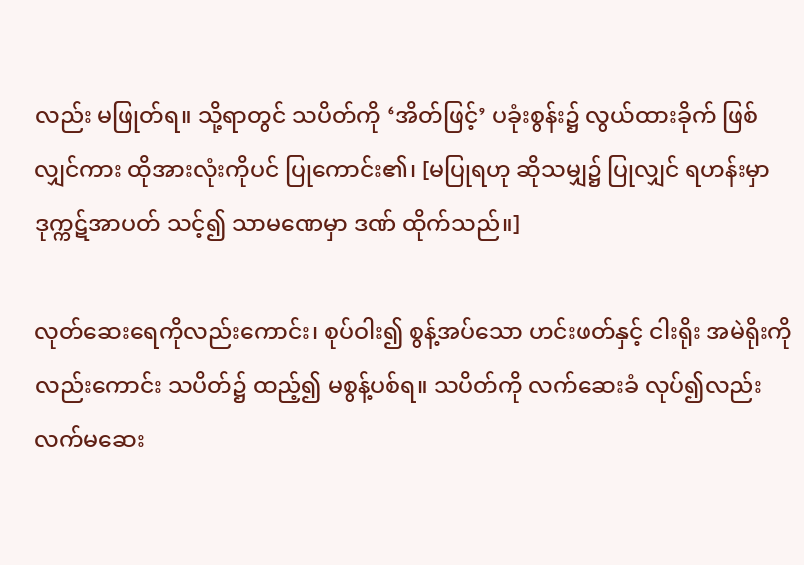လည်း မဖြုတ်ရ။ သို့ရာတွင် သပိတ်ကို ‘အိတ်ဖြင့်’ ပခုံးစွန်း၌ လွယ်ထားခိုက် ဖြစ်လျှင်ကား ထိုအားလုံးကိုပင် ပြုကောင်း၏၊ [မပြုရဟု ဆိုသမျှ၌ ပြုလျှင် ရဟန်းမှာ ဒုက္ကဋ်အာပတ် သင့်၍ သာမဏေမှာ ဒဏ် ထိုက်သည်။]

လုတ်ဆေးရေကိုလည်းကောင်း၊ စုပ်ဝါး၍ စွန့်အပ်သော ဟင်းဖတ်နှင့် ငါးရိုး အမဲရိုးကိုလည်းကောင်း သပိတ်၌ ထည့်၍ မစွန့်ပစ်ရ။ သပိတ်ကို လက်ဆေးခံ လုပ်၍လည်း လက်မဆေး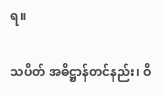ရ။

သပိတ် အဓိဋ္ဌာန်တင်နည်း၊ ဝိ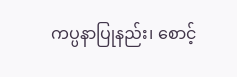ကပ္ပနာပြုနည်း၊ စောင့်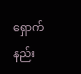ရှောက်နည်း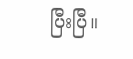ပြီးပြီ။